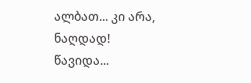ალბათ... კი არა, ნაღდად!
წავიდა...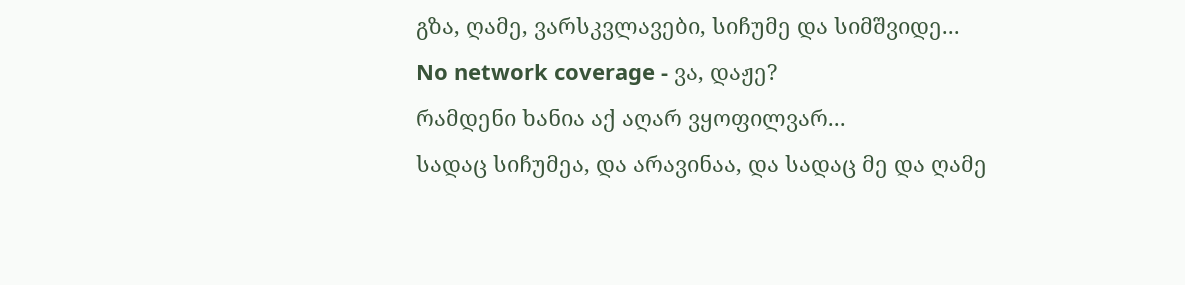გზა, ღამე, ვარსკვლავები, სიჩუმე და სიმშვიდე...
No network coverage - ვა, დაჟე?
რამდენი ხანია აქ აღარ ვყოფილვარ...
სადაც სიჩუმეა, და არავინაა, და სადაც მე და ღამე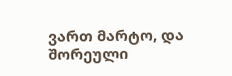ვართ მარტო, და შორეული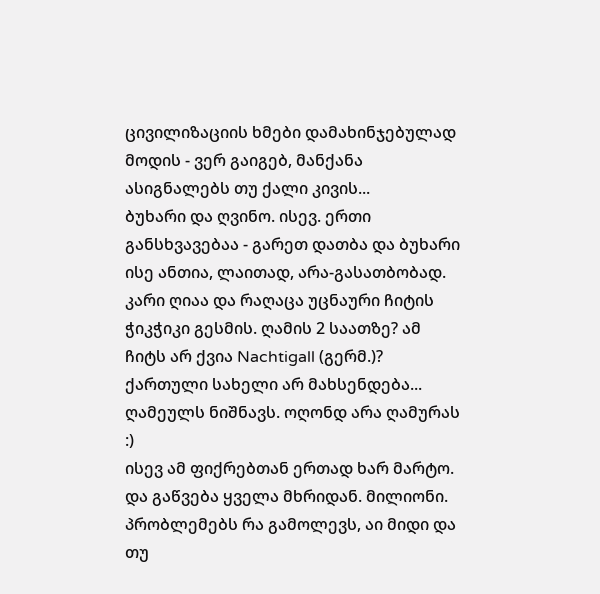ცივილიზაციის ხმები დამახინჯებულად მოდის - ვერ გაიგებ, მანქანა ასიგნალებს თუ ქალი კივის...
ბუხარი და ღვინო. ისევ. ერთი განსხვავებაა - გარეთ დათბა და ბუხარი ისე ანთია, ლაითად, არა-გასათბობად.
კარი ღიაა და რაღაცა უცნაური ჩიტის ჭიკჭიკი გესმის. ღამის 2 საათზე? ამ ჩიტს არ ქვია Nachtigall (გერმ.)? ქართული სახელი არ მახსენდება... ღამეულს ნიშნავს. ოღონდ არა ღამურას :)
ისევ ამ ფიქრებთან ერთად ხარ მარტო.
და გაწვება ყველა მხრიდან. მილიონი.
პრობლემებს რა გამოლევს, აი მიდი და თუ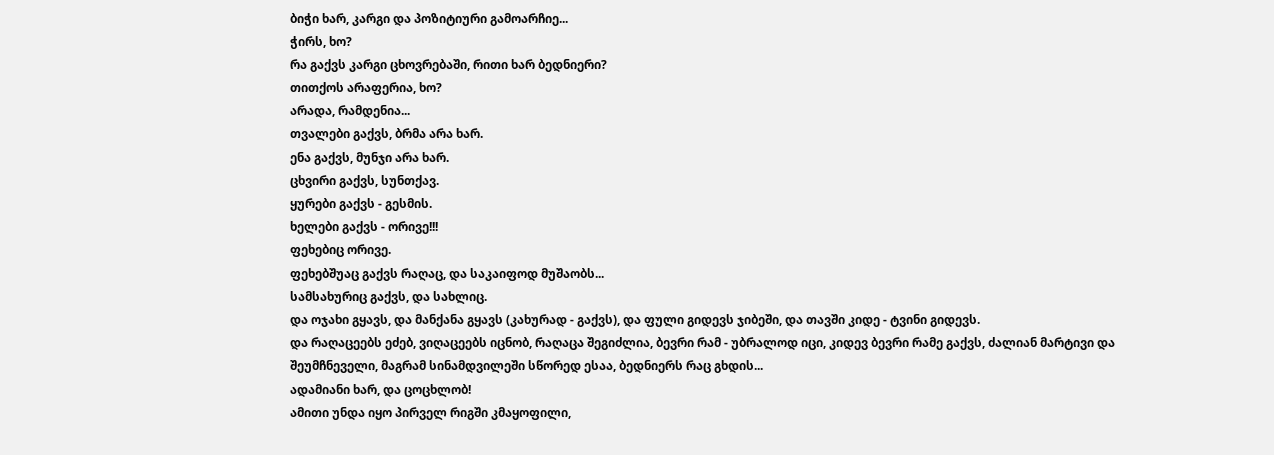ბიჭი ხარ, კარგი და პოზიტიური გამოარჩიე...
ჭირს, ხო?
რა გაქვს კარგი ცხოვრებაში, რითი ხარ ბედნიერი?
თითქოს არაფერია, ხო?
არადა, რამდენია...
თვალები გაქვს, ბრმა არა ხარ.
ენა გაქვს, მუნჯი არა ხარ.
ცხვირი გაქვს, სუნთქავ.
ყურები გაქვს - გესმის.
ხელები გაქვს - ორივე!!!
ფეხებიც ორივე.
ფეხებშუაც გაქვს რაღაც, და საკაიფოდ მუშაობს...
სამსახურიც გაქვს, და სახლიც.
და ოჯახი გყავს, და მანქანა გყავს (კახურად - გაქვს), და ფული გიდევს ჯიბეში, და თავში კიდე - ტვინი გიდევს.
და რაღაცეებს ეძებ, ვიღაცეებს იცნობ, რაღაცა შეგიძლია, ბევრი რამ - უბრალოდ იცი, კიდევ ბევრი რამე გაქვს, ძალიან მარტივი და შეუმჩნეველი, მაგრამ სინამდვილეში სწორედ ესაა, ბედნიერს რაც გხდის...
ადამიანი ხარ, და ცოცხლობ!
ამითი უნდა იყო პირველ რიგში კმაყოფილი,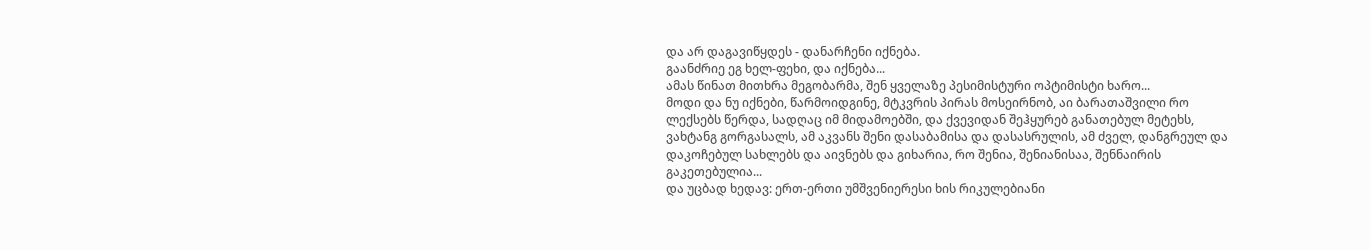და არ დაგავიწყდეს - დანარჩენი იქნება.
გაანძრიე ეგ ხელ-ფეხი, და იქნება...
ამას წინათ მითხრა მეგობარმა, შენ ყველაზე პესიმისტური ოპტიმისტი ხარო...
მოდი და ნუ იქნები, წარმოიდგინე, მტკვრის პირას მოსეირნობ, აი ბარათაშვილი რო ლექსებს წერდა, სადღაც იმ მიდამოებში, და ქვევიდან შეჰყურებ განათებულ მეტეხს, ვახტანგ გორგასალს, ამ აკვანს შენი დასაბამისა და დასასრულის, ამ ძველ, დანგრეულ და დაკოჩებულ სახლებს და აივნებს და გიხარია, რო შენია, შენიანისაა, შენნაირის გაკეთებულია...
და უცბად ხედავ: ერთ-ერთი უმშვენიერესი ხის რიკულებიანი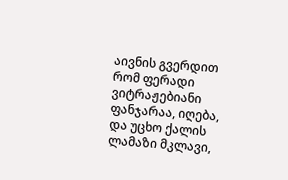აივნის გვერდით რომ ფერადი ვიტრაჟებიანი ფანჯარაა, იღება, და უცხო ქალის ლამაზი მკლავი,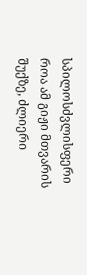სპილოსძვლისფერი როა ამ გიჟი მთვარის შუქზე, ძლიერი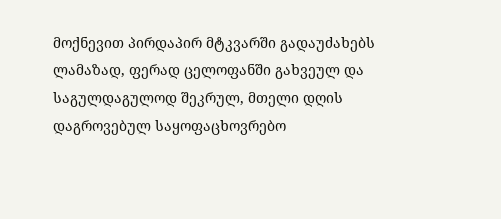მოქნევით პირდაპირ მტკვარში გადაუძახებს ლამაზად, ფერად ცელოფანში გახვეულ და საგულდაგულოდ შეკრულ, მთელი დღის დაგროვებულ საყოფაცხოვრებო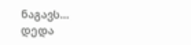ნაგავს...
დედა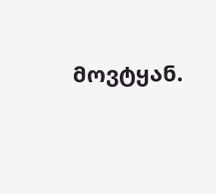მოვტყან.